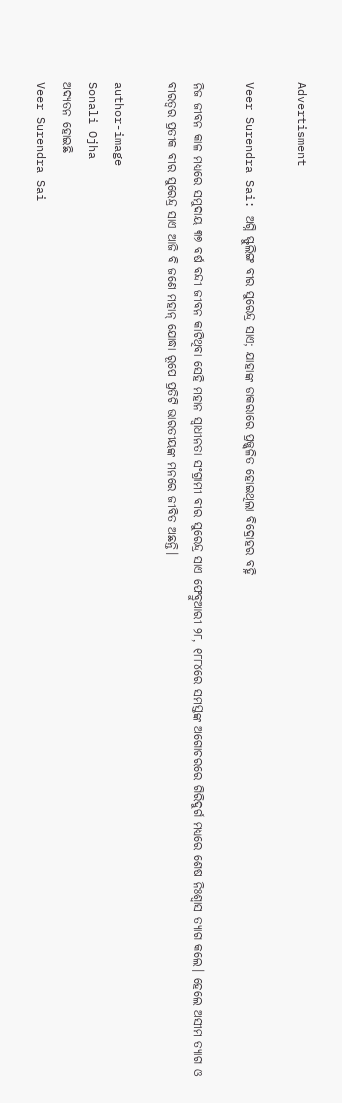Advertisment

Veer Surendra Sai: ଅଗ୍ନି ସ୍ଫୁଲିଙ୍ଗ ବୀର ସୁରେନ୍ଦ୍ର ସାଏ; ଯାହାଙ୍କ ଡାକରାରେ ପ୍ରଜ୍ଜ୍ୱଳିତ ହୋଇଥିଲା ବିଦ୍ରୋହର ବହ୍ନି

ନିଜ ଜୀବନ କାଳ ମଧ୍ୟରେ ସମୁଦାୟ ୩୭ ବର୍ଷ ବନ୍ଦୀ ଜୀବନ କାଟିଥିବା ସେହି ମହାନ ସ୍ଵାଧୀନତା ସଂଗ୍ରାମୀ ବୀର ସୁରେନ୍ଦ୍ର ସାଏ ଫେବ୍ରୁଆରୀ ୨୮, ୧୮୮୪ରେ ସମସ୍ତଙ୍କ ଅଗୋଚରରେ ଗିରିଦୁର୍ଗ ମଧ୍ୟରେ ଶେଷ ନିଃଶ୍ଵାସ ତ୍ୟାଗ କଲେ। ହେଲେ ଅସୀମ ତ୍ୟାଗ ଓ ବୀରତ୍ଵର ପ୍ରତୀକ ବୀର ସୁରେନ୍ଦ୍ର ସାଏ ଆଜି ବି ଜଣେ ମହାନ୍ ଯୋଦ୍ଧା ରୂପେ ପ୍ରତିଟି ଭାରତୀୟଙ୍କ ମନରେ ଜୀବିତ ଅଛନ୍ତି।

author-image
Sonali Ojha
ଅଦ୍ୟତନ ହୋଇଛି
Veer Surendra Sai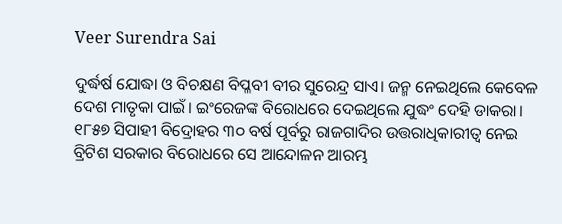Veer Surendra Sai

ଦୁର୍ଦ୍ଧର୍ଷ ଯୋଦ୍ଧା ଓ ବିଚକ୍ଷଣ ବିପ୍ଳବୀ ବୀର ସୁରେନ୍ଦ୍ର ସାଏ। ଜନ୍ମ ନେଇଥିଲେ କେବେଳ ଦେଶ ମାତୃକା ପାଇଁ। ଇଂରେଜଙ୍କ ବିରୋଧରେ ଦେଇଥିଲେ ଯୁଦ୍ଧଂ ଦେହି ଡାକରା। ୧୮୫୭ ସିପାହୀ ବିଦ୍ରୋହର ୩୦ ବର୍ଷ ପୂର୍ବରୁ ରାଜଗାଦିର ଉତ୍ତରାଧିକାରୀତ୍ୱ ନେଇ ବ୍ରିଟିଶ ସରକାର ବିରୋଧରେ ସେ ଆନ୍ଦୋଳନ ଆରମ୍ଭ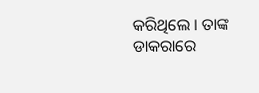କରିଥିଲେ । ତାଙ୍କ ଡାକରାରେ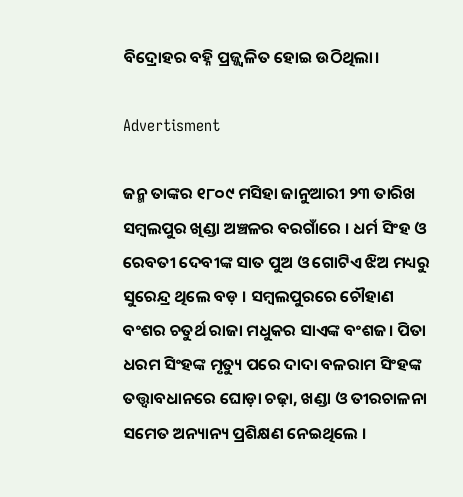ବିଦ୍ରୋହର ବହ୍ନି ପ୍ରଜ୍ଜ୍ୱଳିତ ହୋଇ ଉଠିଥିଲା।

Advertisment

ଜନ୍ମ ତାଙ୍କର ୧୮୦୯ ମସିହା ଜାନୁଆରୀ ୨୩ ତାରିଖ ସମ୍ବଲପୁର ଖିଣ୍ଡା ଅଞ୍ଚଳର ବରଗାଁରେ । ଧର୍ମ ସିଂହ ଓ ରେବତୀ ଦେବୀଙ୍କ ସାତ ପୁଅ ଓ ଗୋଟିଏ ଝିଅ ମଧ୍ୟରୁ ସୁରେନ୍ଦ୍ର ଥିଲେ ବଡ଼ । ସମ୍ବଲପୁରରେ ଚୌହାଣ ବଂଶର ଚତୁର୍ଥ ରାଜା ମଧୁକର ସାଏଙ୍କ ବଂଶଜ। ପିତା ଧରମ ସିଂହଙ୍କ ମୃତ୍ୟୁ ପରେ ଦାଦା ବଳରାମ ସିଂହଙ୍କ ତତ୍ତ୍ୱାବଧାନରେ ଘୋଡ଼ା ଚଢ଼ା, ଖଣ୍ଡା ଓ ତୀରଚାଳନା ସମେତ ଅନ୍ୟାନ୍ୟ ପ୍ରଶିକ୍ଷଣ ନେଇଥିଲେ ।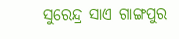ସୁରେନ୍ଦ୍ର ସାଏ ଗାଙ୍ଗପୁର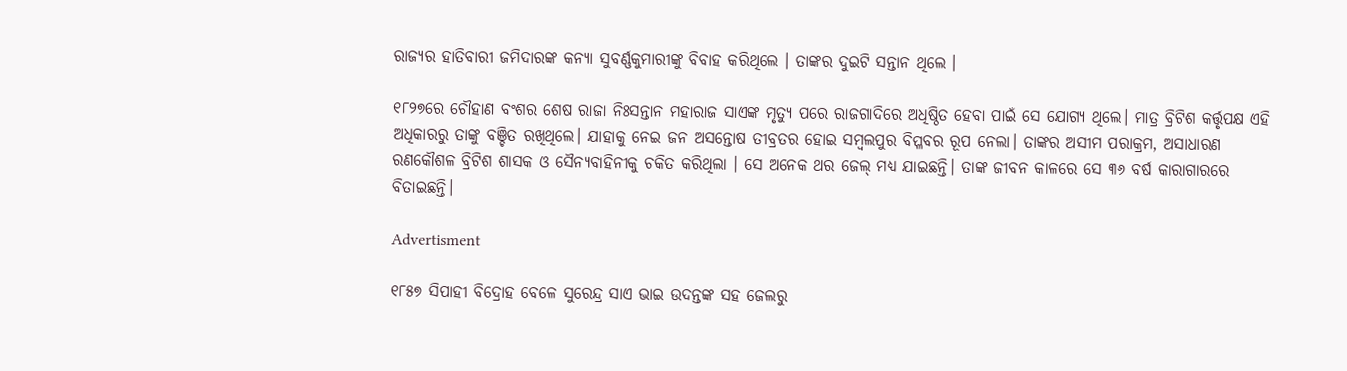ରାଜ୍ୟର ହାତିବାରୀ ଜମିଦାରଙ୍କ କନ୍ୟା ସୁବର୍ଣ୍ଣକୁମାରୀଙ୍କୁ ବିବାହ କରିଥିଲେ । ତାଙ୍କର ଦୁଇଟି ସନ୍ତାନ ଥିଲେ ।

୧୮୨୭ରେ ଚୌହାଣ ବଂଶର ଶେଷ ରାଜା ନିଃସନ୍ତାନ ମହାରାଜ ସାଏଙ୍କ ମୃତ୍ୟୁ ପରେ ରାଜଗାଦିରେ ଅଧିଷ୍ଠିତ ହେବା ପାଇଁ ସେ ଯୋଗ୍ୟ ଥିଲେ। ମାତ୍ର ବ୍ରିଟିଶ କର୍ତ୍ତୃପକ୍ଷ ଏହି ଅଧିକାରରୁ ତାଙ୍କୁ ବଞ୍ଚିତ ରଖିଥିଲେ। ଯାହାକୁ ନେଇ ଜନ ଅସନ୍ତୋଷ ତୀବ୍ରତର ହୋଇ ସମ୍ବଲପୁର ବିପ୍ଳବର ରୂପ ନେଲା। ତାଙ୍କର ଅସୀମ ପରାକ୍ରମ, ଅସାଧାରଣ ରଣକୌଶଳ ବ୍ରିଟିଶ ଶାସକ ଓ ସୈନ୍ୟବାହିନୀକୁ ଚକିତ କରିଥିଲା । ସେ ଅନେକ ଥର ଜେଲ୍ ମଧ୍ୟ ଯାଇଛନ୍ତି। ତାଙ୍କ ଜୀବନ କାଳରେ ସେ ୩୬ ବର୍ଷ କାରାଗାରରେ ବିତାଇଛନ୍ତି।

Advertisment

୧୮୫୭ ସିପାହୀ ବିଦ୍ରୋହ ବେଳେ ସୁରେନ୍ଦ୍ର ସାଏ ଭାଇ ଉଦନ୍ତଙ୍କ ସହ ଜେଲରୁ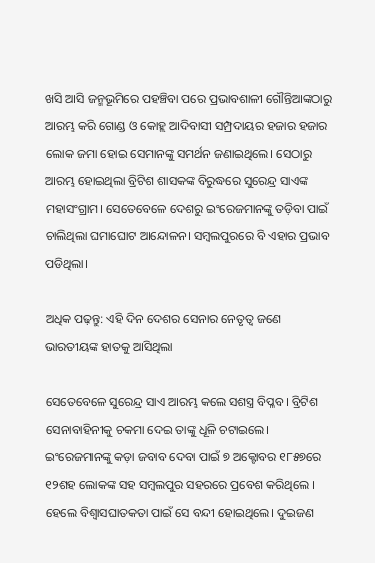ଖସି ଆସି ଜନ୍ମଭୂମିରେ ପହଞ୍ଚିବା ପରେ ପ୍ରଭାବଶାଳୀ ଗୌନ୍ତିଆଙ୍କଠାରୁ ଆରମ୍ଭ କରି ଗୋଣ୍ଡ ଓ କୋହ୍ଲ ଆଦିବାସୀ ସମ୍ପ୍ରଦାୟର ହଜାର ହଜାର ଲୋକ ଜମା ହୋଇ ସେମାନଙ୍କୁ ସମର୍ଥନ ଜଣାଇଥିଲେ। ସେଠାରୁ ଆରମ୍ଭ ହୋଇଥିଲା ବ୍ରିଟିଶ ଶାସକଙ୍କ ବିରୁଦ୍ଧରେ ସୁରେନ୍ଦ୍ର ସାଏଙ୍କ ମହାସଂଗ୍ରାମ। ସେତେବେଳେ ଦେଶରୁ ଇଂରେଜମାନଙ୍କୁ ତଡ଼ିବା ପାଇଁ ଚାଲିଥିଲା ଘମାଘୋଟ ଆନ୍ଦୋଳନ। ସମ୍ବଲପୁରରେ ବି ଏହାର ପ୍ରଭାବ ପଡିଥିଲା।

ଅଧିକ ପଢ଼ନ୍ତୁ: ଏହି ଦିନ ଦେଶର ସେନାର ନେତୃତ୍ୱ ଜଣେ ଭାରତୀୟଙ୍କ ହାତକୁ ଆସିଥିଲା

ସେତେବେଳେ ସୁରେନ୍ଦ୍ର ସାଏ ଆରମ୍ଭ କଲେ ସଶସ୍ତ୍ର ବିପ୍ଳବ। ବ୍ରିଟିଶ ସେନାବାହିନୀକୁ ଚକମା ଦେଇ ତାଙ୍କୁ ଧୂଳି ଚଟାଇଲେ। ଇଂରେଜମାନଙ୍କୁ କଡ଼ା ଜବାବ ଦେବା ପାଇଁ ୭ ଅକ୍ଟୋବର ୧୮୫୭ରେ ୧୨ଶହ ଲୋକଙ୍କ ସହ ସମ୍ବଲପୁର ସହରରେ ପ୍ରବେଶ କରିଥିଲେ । ହେଲେ ବିଶ୍ୱାସଘାତକତା ପାଇଁ ସେ ବନ୍ଦୀ ହୋଇଥିଲେ। ଦୁଇଜଣ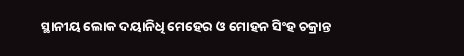ସ୍ଥାନୀୟ ଲୋକ ଦୟାନିଧି ମେହେର ଓ ମୋହନ ସିଂହ ଚକ୍ରାନ୍ତ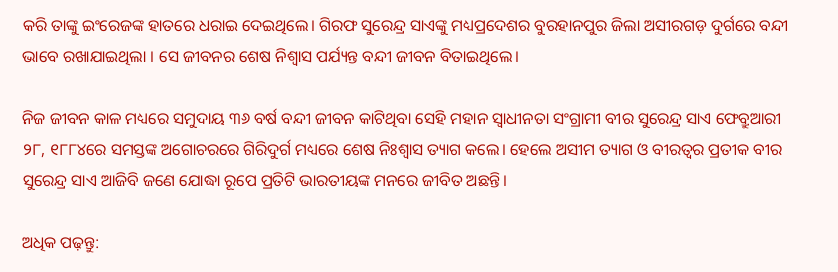କରି ତାଙ୍କୁ ଇଂରେଜଙ୍କ ହାତରେ ଧରାଇ ଦେଇଥିଲେ। ଗିରଫ ସୁରେନ୍ଦ୍ର ସାଏଙ୍କୁ ମଧ୍ୟପ୍ରଦେଶର ବୁରହାନପୁର ଜିଲା ଅସୀରଗଡ଼ ଦୁର୍ଗରେ ବନ୍ଦୀ ଭାବେ ରଖାଯାଇଥିଲା । ସେ ଜୀବନର ଶେଷ ନିଶ୍ୱାସ ପର୍ଯ୍ୟନ୍ତ ବନ୍ଦୀ ଜୀବନ ବିତାଇଥିଲେ।

ନିଜ ଜୀବନ କାଳ ମଧ୍ୟରେ ସମୁଦାୟ ୩୬ ବର୍ଷ ବନ୍ଦୀ ଜୀବନ କାଟିଥିବା ସେହି ମହାନ ସ୍ଵାଧୀନତା ସଂଗ୍ରାମୀ ବୀର ସୁରେନ୍ଦ୍ର ସାଏ ଫେବ୍ରୁଆରୀ ୨୮, ୧୮୮୪ରେ ସମସ୍ତଙ୍କ ଅଗୋଚରରେ ଗିରିଦୁର୍ଗ ମଧ୍ୟରେ ଶେଷ ନିଃଶ୍ଵାସ ତ୍ୟାଗ କଲେ। ହେଲେ ଅସୀମ ତ୍ୟାଗ ଓ ବୀରତ୍ଵର ପ୍ରତୀକ ବୀର ସୁରେନ୍ଦ୍ର ସାଏ ଆଜିବି ଜଣେ ଯୋଦ୍ଧା ରୂପେ ପ୍ରତିଟି ଭାରତୀୟଙ୍କ ମନରେ ଜୀବିତ ଅଛନ୍ତି।

ଅଧିକ ପଢ଼ନ୍ତୁ: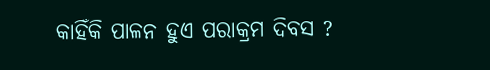କାହିଁକି ପାଳନ ହୁଏ ପରାକ୍ରମ ଦିବସ ?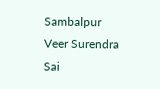Sambalpur Veer Surendra Sai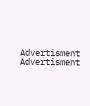Advertisment
Advertisment